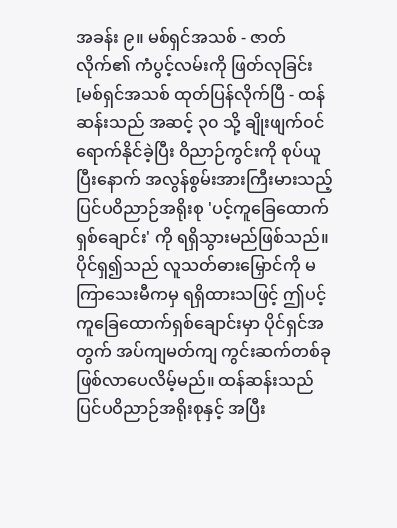အခန်း ၉။ မစ်ရှင်အသစ် - ဇာတ်လိုက်၏ ကံပွင့်လမ်းကို ဖြတ်လုခြင်း
[မစ်ရှင်အသစ် ထုတ်ပြန်လိုက်ပြီ - ထန်ဆန်းသည် အဆင့် ၃၀ သို့ ချိုးဖျက်ဝင်ရောက်နိုင်ခဲ့ပြီး ဝိညာဉ်ကွင်းကို စုပ်ယူပြီးနောက် အလွန်စွမ်းအားကြီးမားသည့် ပြင်ပဝိညာဉ်အရိုးစု 'ပင့်ကူခြေထောက်ရှစ်ချောင်း' ကို ရရှိသွားမည်ဖြစ်သည်။ ပိုင်ရှ၍သည် လူသတ်ဓားမြှောင်ကို မကြာသေးမီကမှ ရရှိထားသဖြင့် ဤပင့်ကူခြေထောက်ရှစ်ချောင်းမှာ ပိုင်ရှင်အတွက် အပ်ကျမတ်ကျ ကွင်းဆက်တစ်ခု ဖြစ်လာပေလိမ့်မည်။ ထန်ဆန်းသည် ပြင်ပဝိညာဉ်အရိုးစုနှင့် အပြီး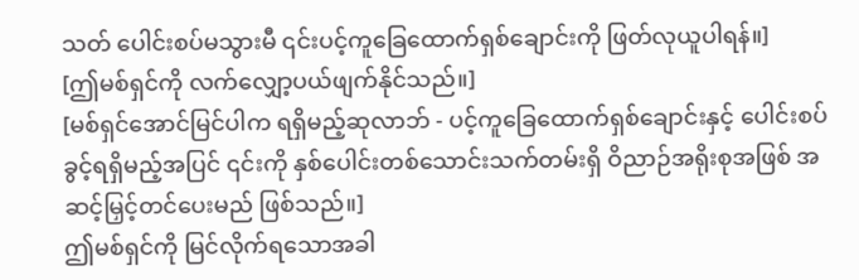သတ် ပေါင်းစပ်မသွားမီ ၎င်းပင့်ကူခြေထောက်ရှစ်ချောင်းကို ဖြတ်လုယူပါရန်။]
[ဤမစ်ရှင်ကို လက်လျှော့ပယ်ဖျက်နိုင်သည်။]
[မစ်ရှင်အောင်မြင်ပါက ရရှိမည့်ဆုလာဘ် - ပင့်ကူခြေထောက်ရှစ်ချောင်းနှင့် ပေါင်းစပ်ခွင့်ရရှိမည့်အပြင် ၎င်းကို နှစ်ပေါင်းတစ်သောင်းသက်တမ်းရှိ ဝိညာဉ်အရိုးစုအဖြစ် အဆင့်မြှင့်တင်ပေးမည် ဖြစ်သည်။]
ဤမစ်ရှင်ကို မြင်လိုက်ရသောအခါ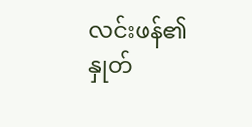လင်းဖန်၏နှုတ်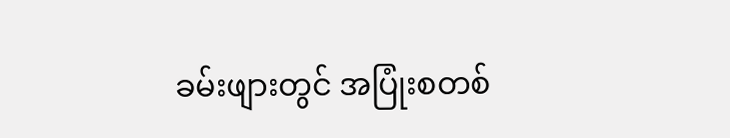ခမ်းဖျားတွင် အပြုံးစတစ်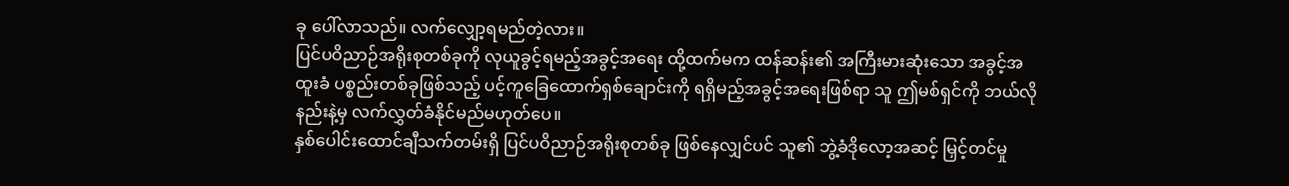ခု ပေါ်လာသည်။ လက်လျှော့ရမည်တဲ့လား။
ပြင်ပဝိညာဉ်အရိုးစုတစ်ခုကို လုယူခွင့်ရမည့်အခွင့်အရေး ထို့ထက်မက ထန်ဆန်း၏ အကြီးမားဆုံးသော အခွင့်အထူးခံ ပစ္စည်းတစ်ခုဖြစ်သည့် ပင့်ကူခြေထောက်ရှစ်ချောင်းကို ရရှိမည့်အခွင့်အရေးဖြစ်ရာ သူ ဤမစ်ရှင်ကို ဘယ်လိုနည်းနဲ့မှ လက်လွှတ်ခံနိုင်မည်မဟုတ်ပေ။
နှစ်ပေါင်းထောင်ချီသက်တမ်းရှိ ပြင်ပဝိညာဉ်အရိုးစုတစ်ခု ဖြစ်နေလျှင်ပင် သူ၏ ဘွဲ့ခံဒိုလော့အဆင့် မြှင့်တင်မှု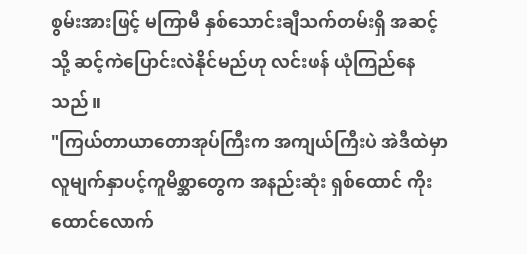စွမ်းအားဖြင့် မကြာမီ နှစ်သောင်းချီသက်တမ်းရှိ အဆင့်သို့ ဆင့်ကဲပြောင်းလဲနိုင်မည်ဟု လင်းဖန် ယုံကြည်နေသည်။
"ကြယ်တာယာတောအုပ်ကြီးက အကျယ်ကြီးပဲ အဲဒီထဲမှာ လူမျက်နှာပင့်ကူမိစ္ဆာတွေက အနည်းဆုံး ရှစ်ထောင် ကိုးထောင်လောက်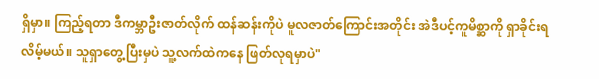ရှိမှာ။ ကြည့်ရတာ ဒီကမ္ဘာဦးဇာတ်လိုက် ထန်ဆန်းကိုပဲ မူလဇာတ်ကြောင်းအတိုင်း အဲဒီပင့်ကူမိစ္ဆာကို ရှာခိုင်းရလိမ့်မယ်။ သူရှာတွေ့ပြီးမှပဲ သူ့လက်ထဲကနေ ဖြတ်လုရမှာပဲ"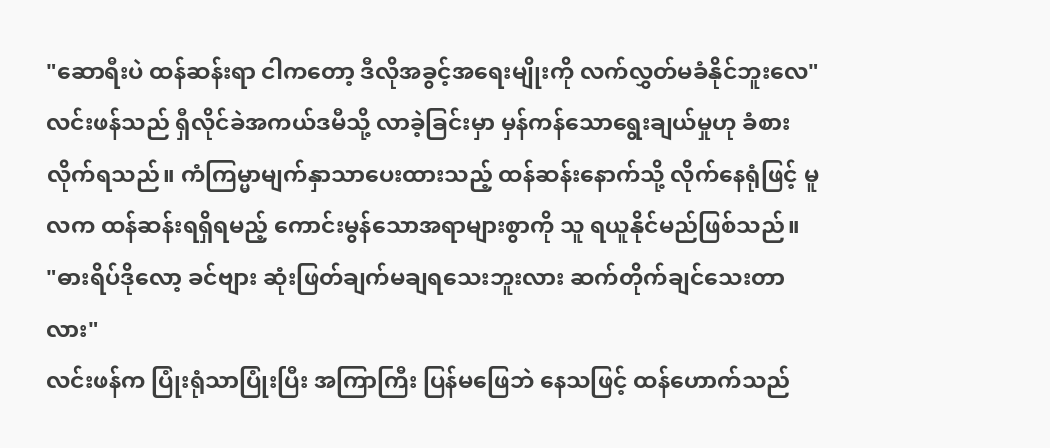"ဆောရီးပဲ ထန်ဆန်းရာ ငါကတော့ ဒီလိုအခွင့်အရေးမျိုးကို လက်လွှတ်မခံနိုင်ဘူးလေ"
လင်းဖန်သည် ရှီလိုင်ခဲအကယ်ဒမီသို့ လာခဲ့ခြင်းမှာ မှန်ကန်သောရွေးချယ်မှုဟု ခံစားလိုက်ရသည်။ ကံကြမ္မာမျက်နှာသာပေးထားသည့် ထန်ဆန်းနောက်သို့ လိုက်နေရုံဖြင့် မူလက ထန်ဆန်းရရှိရမည့် ကောင်းမွန်သောအရာများစွာကို သူ ရယူနိုင်မည်ဖြစ်သည်။
"ဓားရိပ်ဒိုလော့ ခင်ဗျား ဆုံးဖြတ်ချက်မချရသေးဘူးလား ဆက်တိုက်ချင်သေးတာလား"
လင်းဖန်က ပြုံးရုံသာပြုံးပြီး အကြာကြီး ပြန်မဖြေဘဲ နေသဖြင့် ထန်ဟောက်သည်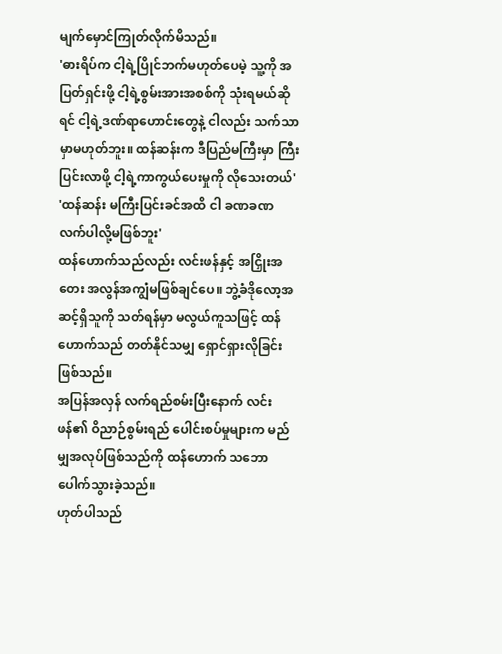မျက်မှောင်ကြုတ်လိုက်မိသည်။
'ဓားရိပ်က ငါ့ရဲ့ပြိုင်ဘက်မဟုတ်ပေမဲ့ သူ့ကို အပြတ်ရှင်းဖို့ ငါ့ရဲ့စွမ်းအားအစစ်ကို သုံးရမယ်ဆိုရင် ငါ့ရဲ့ဒဏ်ရာဟောင်းတွေနဲ့ ငါလည်း သက်သာမှာမဟုတ်ဘူး။ ထန်ဆန်းက ဒီပြည်မကြီးမှာ ကြီးပြင်းလာဖို့ ငါ့ရဲ့ကာကွယ်ပေးမှုကို လိုသေးတယ်'
'ထန်ဆန်း မကြီးပြင်းခင်အထိ ငါ ခဏခဏ လက်ပါလို့မဖြစ်ဘူး'
ထန်ဟောက်သည်လည်း လင်းဖန်နှင့် အငြှိုးအတေး အလွန်အကျွံမဖြစ်ချင်ပေ။ ဘွဲ့ခံဒိုလော့အဆင့်ရှိသူကို သတ်ရန်မှာ မလွယ်ကူသဖြင့် ထန်ဟောက်သည် တတ်နိုင်သမျှ ရှောင်ရှားလိုခြင်းဖြစ်သည်။
အပြန်အလှန် လက်ရည်စမ်းပြီးနောက် လင်းဖန်၏ ဝိညာဉ်စွမ်းရည် ပေါင်းစပ်မှုများက မည်မျှအလုပ်ဖြစ်သည်ကို ထန်ဟောက် သဘောပေါက်သွားခဲ့သည်။
ဟုတ်ပါသည်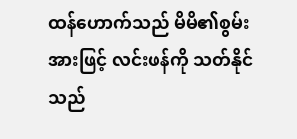ထန်ဟောက်သည် မိမိ၏စွမ်းအားဖြင့် လင်းဖန်ကို သတ်နိုင်သည်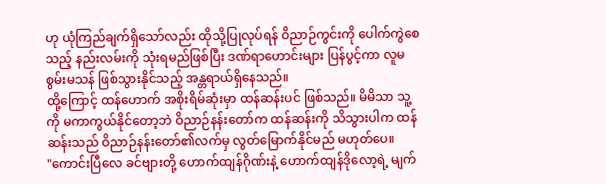ဟု ယုံကြည်ချက်ရှိသော်လည်း ထိုသို့ပြုလုပ်ရန် ဝိညာဉ်ကွင်းကို ပေါက်ကွဲစေသည့် နည်းလမ်းကို သုံးရမည်ဖြစ်ပြီး ဒဏ်ရာဟောင်းများ ပြန်ပွင့်ကာ လူမစွမ်းမသန် ဖြစ်သွားနိုင်သည့် အန္တရာယ်ရှိနေသည်။
ထို့ကြောင့် ထန်ဟောက် အစိုးရိမ်ဆုံးမှာ ထန်ဆန်းပင် ဖြစ်သည်။ မိမိသာ သူ့ကို မကာကွယ်နိုင်တော့ဘဲ ဝိညာဉ်နန်းတော်က ထန်ဆန်းကို သိသွားပါက ထန်ဆန်းသည် ဝိညာဉ်နန်းတော်၏လက်မှ လွတ်မြောက်နိုင်မည် မဟုတ်ပေ။
"ကောင်းပြီလေ ခင်ဗျားတို့ ဟောက်ထျန်ဂိုဏ်းနဲ့ ဟောက်ထျန်ဒိုလော့ရဲ့ မျက်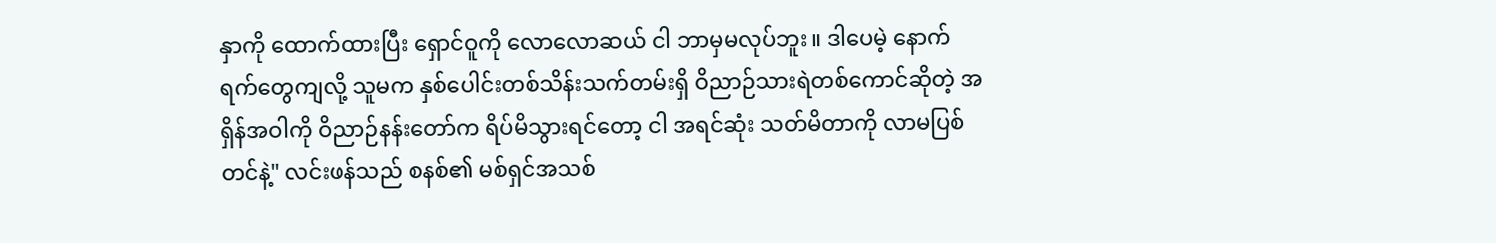နှာကို ထောက်ထားပြီး ရှောင်ဝူကို လောလောဆယ် ငါ ဘာမှမလုပ်ဘူး။ ဒါပေမဲ့ နောက်ရက်တွေကျလို့ သူမက နှစ်ပေါင်းတစ်သိန်းသက်တမ်းရှိ ဝိညာဉ်သားရဲတစ်ကောင်ဆိုတဲ့ အရှိန်အဝါကို ဝိညာဉ်နန်းတော်က ရိပ်မိသွားရင်တော့ ငါ အရင်ဆုံး သတ်မိတာကို လာမပြစ်တင်နဲ့" လင်းဖန်သည် စနစ်၏ မစ်ရှင်အသစ်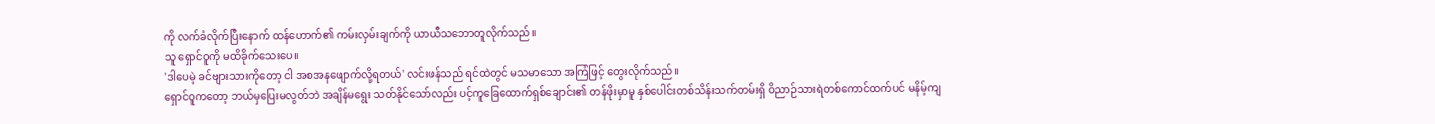ကို လက်ခံလိုက်ပြီးနောက် ထန်ဟောက်၏ ကမ်းလှမ်းချက်ကို ယာယီသဘောတူလိုက်သည်။
သူ ရှောင်ဝူကို မထိခိုက်သေးပေ။
'ဒါပေမဲ့ ခင်ဗျားသားကိုတော့ ငါ အစအနဖျောက်လို့ရတယ်' လင်းဖန်သည် ရင်ထဲတွင် မသမာသော အကြံဖြင့် တွေးလိုက်သည်။
ရှောင်ဝူကတော့ ဘယ်မှပြေးမလွတ်ဘဲ အချိန်မရွေး သတ်နိုင်သော်လည်း ပင့်ကူခြေထောက်ရှစ်ချောင်း၏ တန်ဖိုးမှာမူ နှစ်ပေါင်းတစ်သိန်းသက်တမ်းရှိ ဝိညာဉ်သားရဲတစ်ကောင်ထက်ပင် မနိမ့်ကျ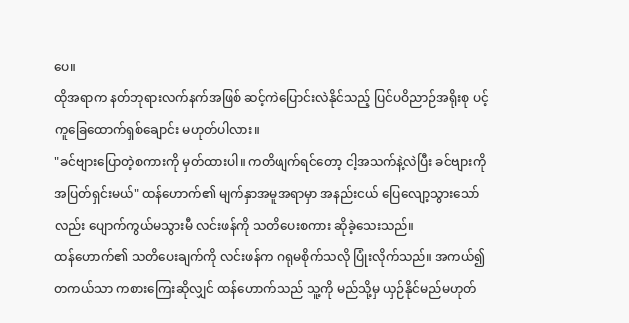ပေ။
ထိုအရာက နတ်ဘုရားလက်နက်အဖြစ် ဆင့်ကဲပြောင်းလဲနိုင်သည့် ပြင်ပဝိညာဉ်အရိုးစု ပင့်ကူခြေထောက်ရှစ်ချောင်း မဟုတ်ပါလား။
"ခင်ဗျားပြောတဲ့စကားကို မှတ်ထားပါ။ ကတိဖျက်ရင်တော့ ငါ့အသက်နဲ့လဲပြီး ခင်ဗျားကို အပြတ်ရှင်းမယ်" ထန်ဟောက်၏ မျက်နှာအမူအရာမှာ အနည်းငယ် ပြေလျော့သွားသော်လည်း ပျောက်ကွယ်မသွားမီ လင်းဖန်ကို သတိပေးစကား ဆိုခဲ့သေးသည်။
ထန်ဟောက်၏ သတိပေးချက်ကို လင်းဖန်က ဂရုမစိုက်သလို ပြုံးလိုက်သည်။ အကယ်၍ တကယ်သာ ကစားကြေးဆိုလျှင် ထန်ဟောက်သည် သူ့ကို မည်သို့မှ ယှဉ်နိုင်မည်မဟုတ်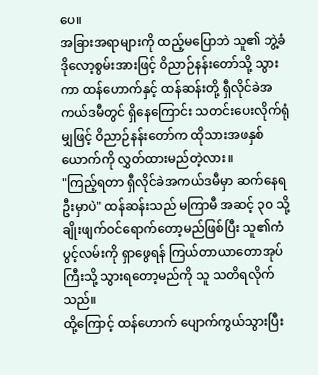ပေ။
အခြားအရာများကို ထည့်မပြောဘဲ သူ၏ ဘွဲ့ခံဒိုလော့စွမ်းအားဖြင့် ဝိညာဉ်နန်းတော်သို့ သွားကာ ထန်ဟောက်နှင့် ထန်ဆန်းတို့ ရှီလိုင်ခဲအကယ်ဒမီတွင် ရှိနေကြောင်း သတင်းပေးလိုက်ရုံမျှဖြင့် ဝိညာဉ်နန်းတော်က ထိုသားအဖနှစ်ယောက်ကို လွှတ်ထားမည်တဲ့လား။
"ကြည့်ရတာ ရှီလိုင်ခဲအကယ်ဒမီမှာ ဆက်နေရဦးမှာပဲ" ထန်ဆန်းသည် မကြာမီ အဆင့် ၃၀ သို့ ချိုးဖျက်ဝင်ရောက်တော့မည်ဖြစ်ပြီး သူ၏ကံပွင့်လမ်းကို ရှာဖွေရန် ကြယ်တာယာတောအုပ်ကြီးသို့ သွားရတော့မည်ကို သူ သတိရလိုက်သည်။
ထို့ကြောင့် ထန်ဟောက် ပျောက်ကွယ်သွားပြီး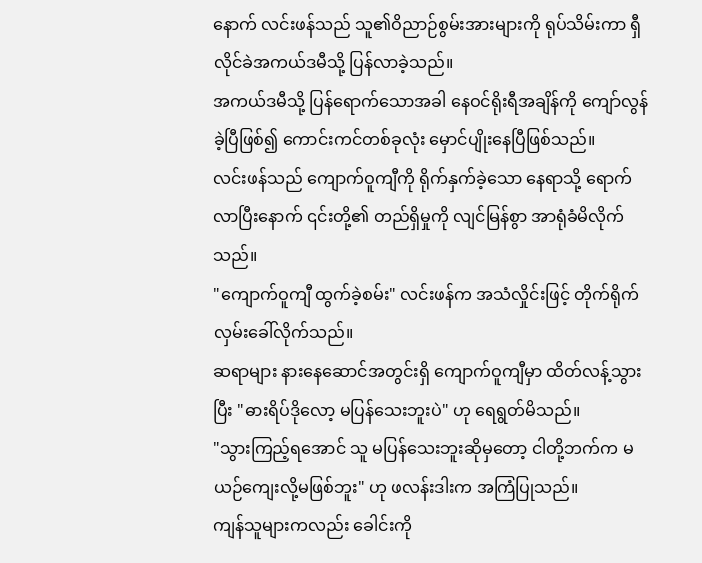နောက် လင်းဖန်သည် သူ၏ဝိညာဉ်စွမ်းအားများကို ရုပ်သိမ်းကာ ရှီလိုင်ခဲအကယ်ဒမီသို့ ပြန်လာခဲ့သည်။
အကယ်ဒမီသို့ ပြန်ရောက်သောအခါ နေဝင်ရိုးရီအချိန်ကို ကျော်လွန်ခဲ့ပြီဖြစ်၍ ကောင်းကင်တစ်ခုလုံး မှောင်ပျိုးနေပြီဖြစ်သည်။
လင်းဖန်သည် ကျောက်ဝူကျီကို ရိုက်နှက်ခဲ့သော နေရာသို့ ရောက်လာပြီးနောက် ၎င်းတို့၏ တည်ရှိမှုကို လျင်မြန်စွာ အာရုံခံမိလိုက်သည်။
"ကျောက်ဝူကျီ ထွက်ခဲ့စမ်း" လင်းဖန်က အသံလှိုင်းဖြင့် တိုက်ရိုက် လှမ်းခေါ်လိုက်သည်။
ဆရာများ နားနေဆောင်အတွင်းရှိ ကျောက်ဝူကျီမှာ ထိတ်လန့်သွားပြီး "ဓားရိပ်ဒိုလော့ မပြန်သေးဘူးပဲ" ဟု ရေရွတ်မိသည်။
"သွားကြည့်ရအောင် သူ မပြန်သေးဘူးဆိုမှတော့ ငါတို့ဘက်က မယဉ်ကျေးလို့မဖြစ်ဘူး" ဟု ဖလန်းဒါးက အကြံပြုသည်။
ကျန်သူများကလည်း ခေါင်းကို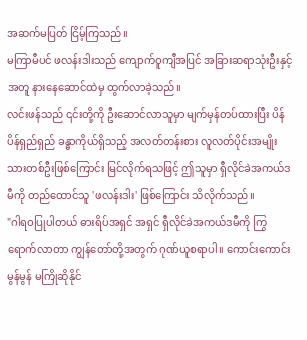အဆက်မပြတ် ငြိမ့်ကြသည်။
မကြာမီပင် ဖလန်းဒါးသည် ကျောက်ဝူကျီအပြင် အခြားဆရာသုံးဦးနှင့်အတူ နားနေဆောင်ထဲမှ ထွက်လာခဲ့သည်။
လင်းဖန်သည် ၎င်းတို့ကို ဦးဆောင်လာသူမှာ မျက်မှန်တပ်ထားပြီး ပိန်ပိန်ရှည်ရှည် ခန္ဓာကိုယ်ရှိသည့် အလတ်တန်းစား လူလတ်ပိုင်းအမျိုးသားတစ်ဦးဖြစ်ကြောင်း မြင်လိုက်ရသဖြင့် ဤသူမှာ ရှီလိုင်ခဲအကယ်ဒမီကို တည်ထောင်သူ 'ဖလန်းဒါး' ဖြစ်ကြောင်း သိလိုက်သည်။
"ဂါရဝပြုပါတယ် ဓားရိပ်အရှင် အရှင် ရှီလိုင်ခဲအကယ်ဒမီကို ကြွရောက်လာတာ ကျွန်တော်တို့အတွက် ဂုဏ်ယူစရာပါ။ ကောင်းကောင်းမွန်မွန် မကြိုဆိုနိုင်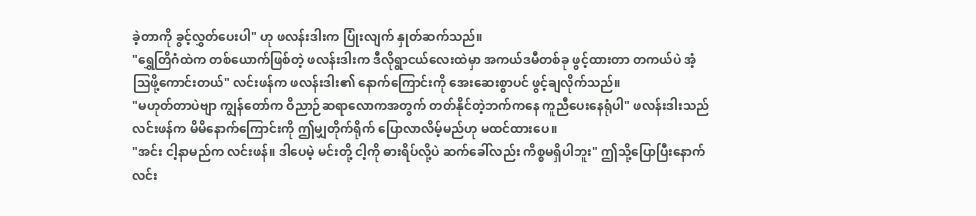ခဲ့တာကို ခွင့်လွှတ်ပေးပါ" ဟု ဖလန်းဒါးက ပြုံးလျက် နှုတ်ဆက်သည်။
"ရွှေတြိဂံထဲက တစ်ယောက်ဖြစ်တဲ့ ဖလန်းဒါးက ဒီလိုရွာငယ်လေးထဲမှာ အကယ်ဒမီတစ်ခု ဖွင့်ထားတာ တကယ်ပဲ အံ့သြဖို့ကောင်းတယ်" လင်းဖန်က ဖလန်းဒါး၏ နောက်ကြောင်းကို အေးဆေးစွာပင် ဖွင့်ချလိုက်သည်။
"မဟုတ်တာပဲဗျာ ကျွန်တော်က ဝိညာဉ်ဆရာလောကအတွက် တတ်နိုင်တဲ့ဘက်ကနေ ကူညီပေးနေရုံပါ" ဖလန်းဒါးသည် လင်းဖန်က မိမိနောက်ကြောင်းကို ဤမျှတိုက်ရိုက် ပြောလာလိမ့်မည်ဟု မထင်ထားပေ။
"အင်း ငါ့နာမည်က လင်းဖန်။ ဒါပေမဲ့ မင်းတို့ ငါ့ကို ဓားရိပ်လို့ပဲ ဆက်ခေါ်လည်း ကိစ္စမရှိပါဘူး" ဤသို့ပြောပြီးနောက် လင်း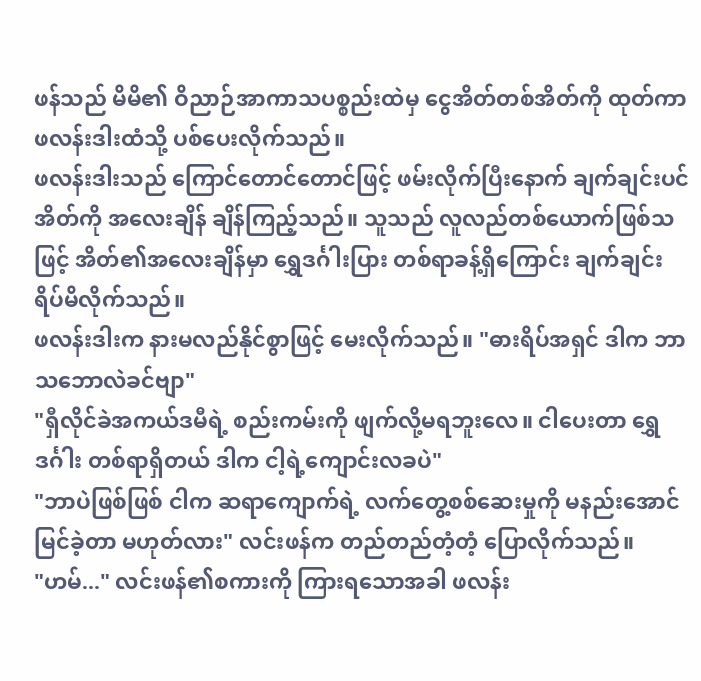ဖန်သည် မိမိ၏ ဝိညာဉ်အာကာသပစ္စည်းထဲမှ ငွေအိတ်တစ်အိတ်ကို ထုတ်ကာ ဖလန်းဒါးထံသို့ ပစ်ပေးလိုက်သည်။
ဖလန်းဒါးသည် ကြောင်တောင်တောင်ဖြင့် ဖမ်းလိုက်ပြီးနောက် ချက်ချင်းပင် အိတ်ကို အလေးချိန် ချိန်ကြည့်သည်။ သူသည် လူလည်တစ်ယောက်ဖြစ်သဖြင့် အိတ်၏အလေးချိန်မှာ ရွှေဒင်္ဂါးပြား တစ်ရာခန့်ရှိကြောင်း ချက်ချင်း ရိပ်မိလိုက်သည်။
ဖလန်းဒါးက နားမလည်နိုင်စွာဖြင့် မေးလိုက်သည်။ "ဓားရိပ်အရှင် ဒါက ဘာသဘောလဲခင်ဗျာ"
"ရှီလိုင်ခဲအကယ်ဒမီရဲ့ စည်းကမ်းကို ဖျက်လို့မရဘူးလေ။ ငါပေးတာ ရွှေဒင်္ဂါး တစ်ရာရှိတယ် ဒါက ငါ့ရဲ့ကျောင်းလခပဲ"
"ဘာပဲဖြစ်ဖြစ် ငါက ဆရာကျောက်ရဲ့ လက်တွေ့စစ်ဆေးမှုကို မနည်းအောင်မြင်ခဲ့တာ မဟုတ်လား" လင်းဖန်က တည်တည်တံ့တံ့ ပြောလိုက်သည်။
"ဟမ်..." လင်းဖန်၏စကားကို ကြားရသောအခါ ဖလန်း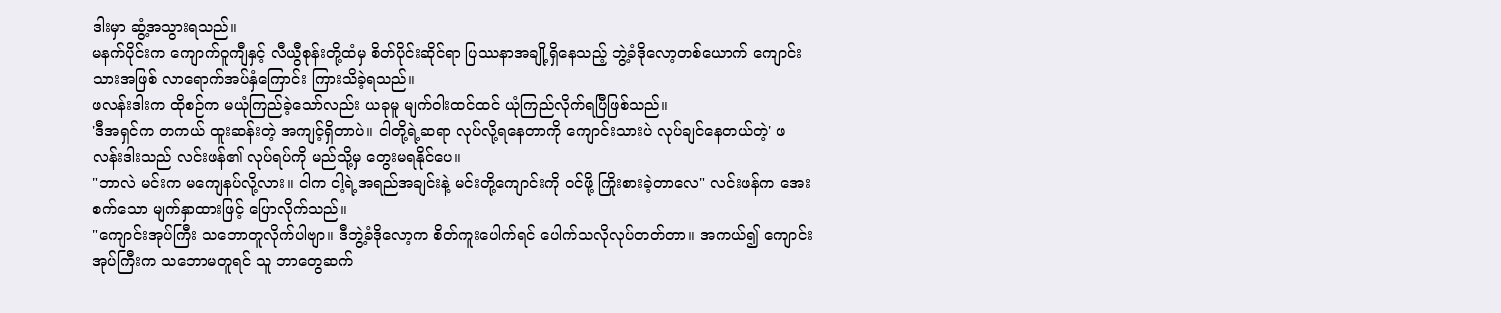ဒါးမှာ ဆွံ့အသွားရသည်။
မနက်ပိုင်းက ကျောက်ဝူကျီနှင့် လီယွီစုန်းတို့ထံမှ စိတ်ပိုင်းဆိုင်ရာ ပြဿနာအချို့ရှိနေသည့် ဘွဲ့ခံဒိုလော့တစ်ယောက် ကျောင်းသားအဖြစ် လာရောက်အပ်နှံကြောင်း ကြားသိခဲ့ရသည်။
ဖလန်းဒါးက ထိုစဉ်က မယုံကြည်ခဲ့သော်လည်း ယခုမူ မျက်ဝါးထင်ထင် ယုံကြည်လိုက်ရပြီဖြစ်သည်။
'ဒီအရှင်က တကယ် ထူးဆန်းတဲ့ အကျင့်ရှိတာပဲ။ ငါတို့ရဲ့ဆရာ လုပ်လို့ရနေတာကို ကျောင်းသားပဲ လုပ်ချင်နေတယ်တဲ့' ဖလန်းဒါးသည် လင်းဖန်၏ လုပ်ရပ်ကို မည်သို့မှ တွေးမရနိုင်ပေ။
"ဘာလဲ မင်းက မကျေနပ်လို့လား။ ငါက ငါ့ရဲ့အရည်အချင်းနဲ့ မင်းတို့ကျောင်းကို ဝင်ဖို့ ကြိုးစားခဲ့တာလေ" လင်းဖန်က အေးစက်သော မျက်နှာထားဖြင့် ပြောလိုက်သည်။
"ကျောင်းအုပ်ကြီး သဘောတူလိုက်ပါဗျာ။ ဒီဘွဲ့ခံဒိုလော့က စိတ်ကူးပေါက်ရင် ပေါက်သလိုလုပ်တတ်တာ။ အကယ်၍ ကျောင်းအုပ်ကြီးက သဘောမတူရင် သူ ဘာတွေဆက်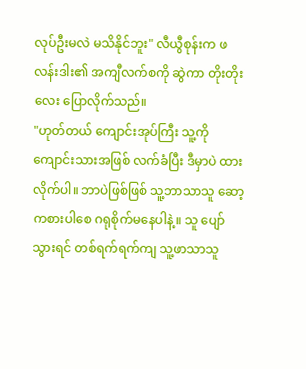လုပ်ဦးမလဲ မသိနိုင်ဘူး" လီယွီစုန်းက ဖလန်းဒါး၏ အကျီလက်စကို ဆွဲကာ တိုးတိုးလေး ပြောလိုက်သည်။
"ဟုတ်တယ် ကျောင်းအုပ်ကြီး သူ့ကို ကျောင်းသားအဖြစ် လက်ခံပြီး ဒီမှာပဲ ထားလိုက်ပါ။ ဘာပဲဖြစ်ဖြစ် သူ့ဘာသာသူ ဆော့ကစားပါစေ ဂရုစိုက်မနေပါနဲ့။ သူ ပျော်သွားရင် တစ်ရက်ရက်ကျ သူ့ဖာသာသူ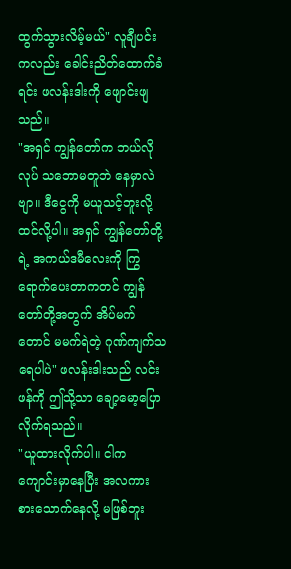ထွက်သွားလိမ့်မယ်" လူချီပင်းကလည်း ခေါင်းညိတ်ထောက်ခံရင်း ဖလန်းဒါးကို ဖျောင်းဖျသည်။
"အရှင် ကျွန်တော်က ဘယ်လိုလုပ် သဘောမတူဘဲ နေမှာလဲဗျာ။ ဒီငွေကို မယူသင့်ဘူးလို့ ထင်လို့ပါ။ အရှင် ကျွန်တော်တို့ရဲ့ အကယ်ဒမီလေးကို ကြွရောက်ပေးတာကတင် ကျွန်တော်တို့အတွက် အိပ်မက်တောင် မမက်ရဲတဲ့ ဂုဏ်ကျက်သရေပါပဲ" ဖလန်းဒါးသည် လင်းဖန်ကို ဤသို့သာ ချော့မော့ပြောလိုက်ရသည်။
"ယူထားလိုက်ပါ။ ငါက ကျောင်းမှာနေပြီး အလကား စားသောက်နေလို့ မဖြစ်ဘူး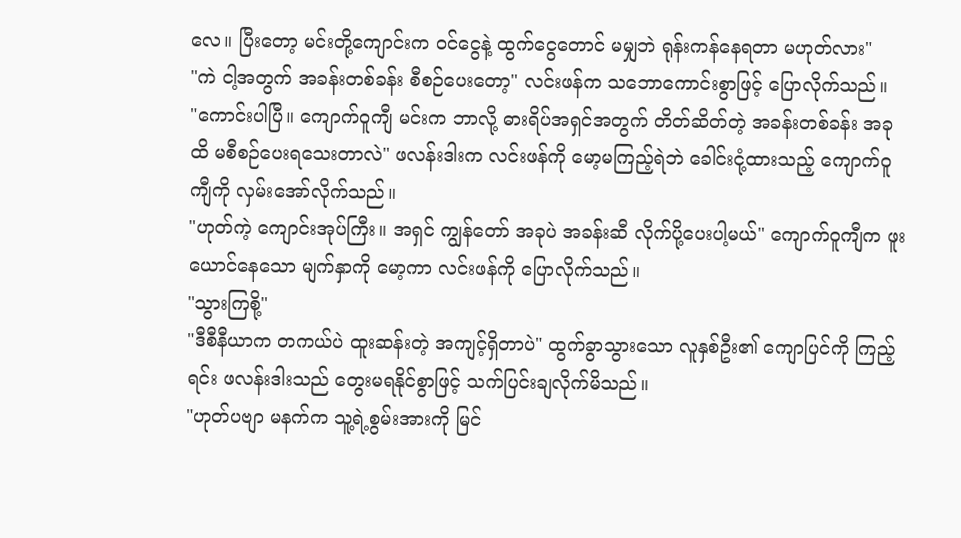လေ။ ပြီးတော့ မင်းတို့ကျောင်းက ဝင်ငွေနဲ့ ထွက်ငွေတောင် မမျှဘဲ ရုန်းကန်နေရတာ မဟုတ်လား"
"ကဲ ငါ့အတွက် အခန်းတစ်ခန်း စီစဉ်ပေးတော့" လင်းဖန်က သဘောကောင်းစွာဖြင့် ပြောလိုက်သည်။
"ကောင်းပါပြီ။ ကျောက်ဝူကျီ မင်းက ဘာလို့ ဓားရိပ်အရှင်အတွက် တိတ်ဆိတ်တဲ့ အခန်းတစ်ခန်း အခုထိ မစီစဉ်ပေးရသေးတာလဲ" ဖလန်းဒါးက လင်းဖန်ကို မော့မကြည့်ရဲဘဲ ခေါင်းငုံ့ထားသည့် ကျောက်ဝူကျီကို လှမ်းအော်လိုက်သည်။
"ဟုတ်ကဲ့ ကျောင်းအုပ်ကြီး။ အရှင် ကျွန်တော် အခုပဲ အခန်းဆီ လိုက်ပို့ပေးပါ့မယ်" ကျောက်ဝူကျီက ဖူးယောင်နေသော မျက်နှာကို မော့ကာ လင်းဖန်ကို ပြောလိုက်သည်။
"သွားကြစို့"
"ဒီစီနီယာက တကယ်ပဲ ထူးဆန်းတဲ့ အကျင့်ရှိတာပဲ" ထွက်ခွာသွားသော လူနှစ်ဦး၏ ကျောပြင်ကို ကြည့်ရင်း ဖလန်းဒါးသည် တွေးမရနိုင်စွာဖြင့် သက်ပြင်းချလိုက်မိသည်။
"ဟုတ်ပဗျာ မနက်က သူ့ရဲ့စွမ်းအားကို မြင်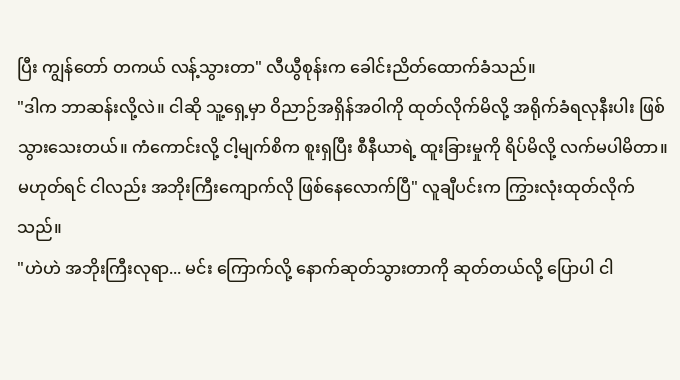ပြီး ကျွန်တော် တကယ် လန့်သွားတာ" လီယွီစုန်းက ခေါင်းညိတ်ထောက်ခံသည်။
"ဒါက ဘာဆန်းလို့လဲ။ ငါဆို သူ့ရှေ့မှာ ဝိညာဉ်အရှိန်အဝါကို ထုတ်လိုက်မိလို့ အရိုက်ခံရလုနီးပါး ဖြစ်သွားသေးတယ်။ ကံကောင်းလို့ ငါ့မျက်စိက စူးရှပြီး စီနီယာရဲ့ ထူးခြားမှုကို ရိပ်မိလို့ လက်မပါမိတာ။ မဟုတ်ရင် ငါလည်း အဘိုးကြီးကျောက်လို ဖြစ်နေလောက်ပြီ" လူချီပင်းက ကြွားလုံးထုတ်လိုက်သည်။
"ဟဲဟဲ အဘိုးကြီးလုရာ... မင်း ကြောက်လို့ နောက်ဆုတ်သွားတာကို ဆုတ်တယ်လို့ ပြောပါ ငါ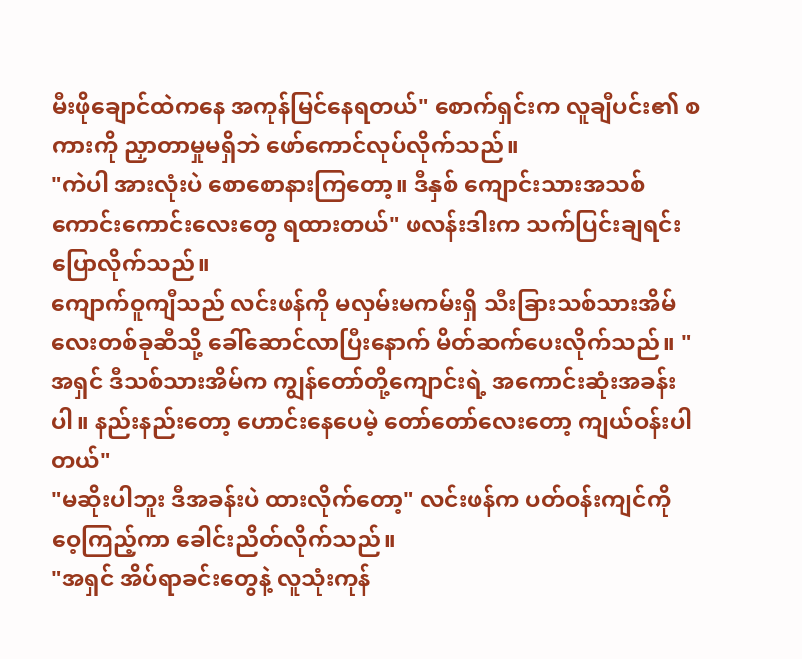မီးဖိုချောင်ထဲကနေ အကုန်မြင်နေရတယ်" စောက်ရှင်းက လူချီပင်း၏ စကားကို ညှာတာမှုမရှိဘဲ ဖော်ကောင်လုပ်လိုက်သည်။
"ကဲပါ အားလုံးပဲ စောစောနားကြတော့။ ဒီနှစ် ကျောင်းသားအသစ်ကောင်းကောင်းလေးတွေ ရထားတယ်" ဖလန်းဒါးက သက်ပြင်းချရင်း ပြောလိုက်သည်။
ကျောက်ဝူကျီသည် လင်းဖန်ကို မလှမ်းမကမ်းရှိ သီးခြားသစ်သားအိမ်လေးတစ်ခုဆီသို့ ခေါ်ဆောင်လာပြီးနောက် မိတ်ဆက်ပေးလိုက်သည်။ "အရှင် ဒီသစ်သားအိမ်က ကျွန်တော်တို့ကျောင်းရဲ့ အကောင်းဆုံးအခန်းပါ။ နည်းနည်းတော့ ဟောင်းနေပေမဲ့ တော်တော်လေးတော့ ကျယ်ဝန်းပါတယ်"
"မဆိုးပါဘူး ဒီအခန်းပဲ ထားလိုက်တော့" လင်းဖန်က ပတ်ဝန်းကျင်ကို ဝေ့ကြည့်ကာ ခေါင်းညိတ်လိုက်သည်။
"အရှင် အိပ်ရာခင်းတွေနဲ့ လူသုံးကုန်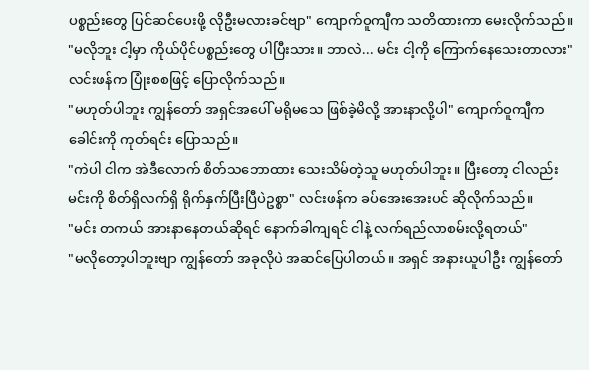ပစ္စည်းတွေ ပြင်ဆင်ပေးဖို့ လိုဦးမလားခင်ဗျာ" ကျောက်ဝူကျီက သတိထားကာ မေးလိုက်သည်။
"မလိုဘူး ငါ့မှာ ကိုယ်ပိုင်ပစ္စည်းတွေ ပါပြီးသား။ ဘာလဲ... မင်း ငါ့ကို ကြောက်နေသေးတာလား" လင်းဖန်က ပြုံးစစဖြင့် ပြောလိုက်သည်။
"မဟုတ်ပါဘူး ကျွန်တော် အရှင်အပေါ် မရိုမသေ ဖြစ်ခဲ့မိလို့ အားနာလို့ပါ" ကျောက်ဝူကျီက ခေါင်းကို ကုတ်ရင်း ပြောသည်။
"ကဲပါ ငါက အဲဒီလောက် စိတ်သဘောထား သေးသိမ်တဲ့သူ မဟုတ်ပါဘူး။ ပြီးတော့ ငါလည်း မင်းကို စိတ်ရှိလက်ရှိ ရိုက်နှက်ပြီးပြီပဲဥစ္စာ" လင်းဖန်က ခပ်အေးအေးပင် ဆိုလိုက်သည်။
"မင်း တကယ် အားနာနေတယ်ဆိုရင် နောက်ခါကျရင် ငါနဲ့ လက်ရည်လာစမ်းလို့ရတယ်"
"မလိုတော့ပါဘူးဗျာ ကျွန်တော် အခုလိုပဲ အဆင်ပြေပါတယ်။ အရှင် အနားယူပါဦး ကျွန်တော်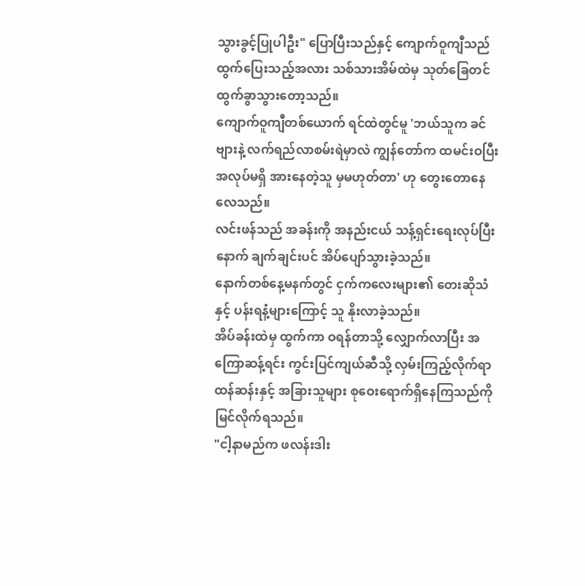သွားခွင့်ပြုပါဦး" ပြောပြီးသည်နှင့် ကျောက်ဝူကျီသည် ထွက်ပြေးသည့်အလား သစ်သားအိမ်ထဲမှ သုတ်ခြေတင် ထွက်ခွာသွားတော့သည်။
ကျောက်ဝူကျီတစ်ယောက် ရင်ထဲတွင်မူ 'ဘယ်သူက ခင်ဗျားနဲ့ လက်ရည်လာစမ်းရဲမှာလဲ ကျွန်တော်က ထမင်းဝပြီး အလုပ်မရှိ အားနေတဲ့သူ မှမဟုတ်တာ' ဟု တွေးတောနေလေသည်။
လင်းဖန်သည် အခန်းကို အနည်းငယ် သန့်ရှင်းရေးလုပ်ပြီးနောက် ချက်ချင်းပင် အိပ်ပျော်သွားခဲ့သည်။
နောက်တစ်နေ့မနက်တွင် ငှက်ကလေးများ၏ တေးဆိုသံနှင့် ပန်းရနံ့များကြောင့် သူ နိုးလာခဲ့သည်။
အိပ်ခန်းထဲမှ ထွက်ကာ ဝရန်တာသို့ လျှောက်လာပြီး အကြောဆန့်ရင်း ကွင်းပြင်ကျယ်ဆီသို့ လှမ်းကြည့်လိုက်ရာ ထန်ဆန်းနှင့် အခြားသူများ စုဝေးရောက်ရှိနေကြသည်ကို မြင်လိုက်ရသည်။
"ငါ့နာမည်က ဖလန်းဒါး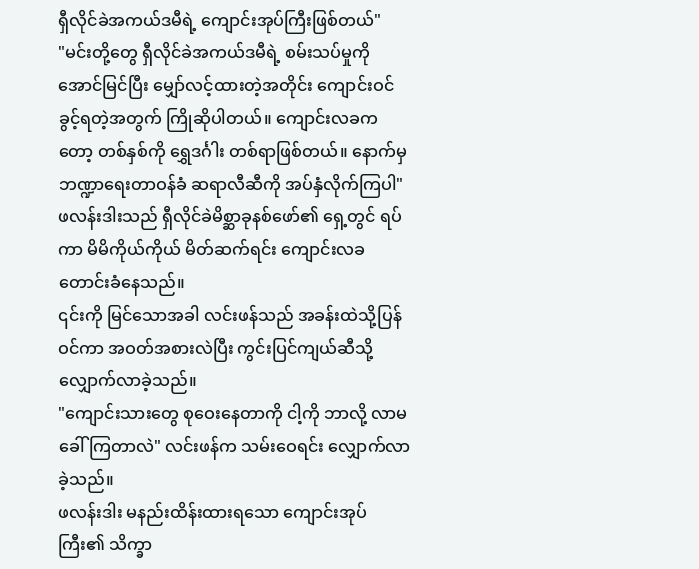ရှီလိုင်ခဲအကယ်ဒမီရဲ့ ကျောင်းအုပ်ကြီးဖြစ်တယ်"
"မင်းတို့တွေ ရှီလိုင်ခဲအကယ်ဒမီရဲ့ စမ်းသပ်မှုကို အောင်မြင်ပြီး မျှော်လင့်ထားတဲ့အတိုင်း ကျောင်းဝင်ခွင့်ရတဲ့အတွက် ကြိုဆိုပါတယ်။ ကျောင်းလခကတော့ တစ်နှစ်ကို ရွှေဒင်္ဂါး တစ်ရာဖြစ်တယ်။ နောက်မှ ဘဏ္ဍာရေးတာဝန်ခံ ဆရာလီဆီကို အပ်နှံလိုက်ကြပါ"
ဖလန်းဒါးသည် ရှီလိုင်ခဲမိစ္ဆာခုနစ်ဖော်၏ ရှေ့တွင် ရပ်ကာ မိမိကိုယ်ကိုယ် မိတ်ဆက်ရင်း ကျောင်းလခ တောင်းခံနေသည်။
၎င်းကို မြင်သောအခါ လင်းဖန်သည် အခန်းထဲသို့ပြန်ဝင်ကာ အဝတ်အစားလဲပြီး ကွင်းပြင်ကျယ်ဆီသို့ လျှောက်လာခဲ့သည်။
"ကျောင်းသားတွေ စုဝေးနေတာကို ငါ့ကို ဘာလို့ လာမခေါ်ကြတာလဲ" လင်းဖန်က သမ်းဝေရင်း လျှောက်လာခဲ့သည်။
ဖလန်းဒါး မနည်းထိန်းထားရသော ကျောင်းအုပ်ကြီး၏ သိက္ခာ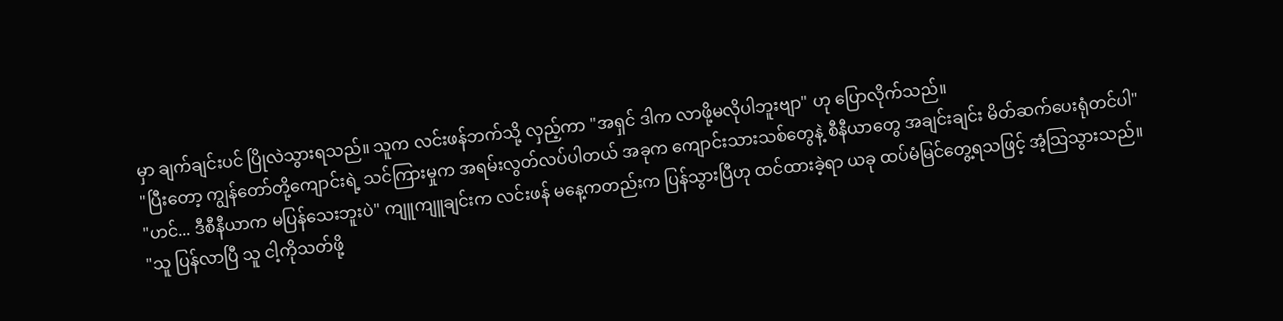မှာ ချက်ချင်းပင် ပြိုလဲသွားရသည်။ သူက လင်းဖန်ဘက်သို့ လှည့်ကာ "အရှင် ဒါက လာဖို့မလိုပါဘူးဗျာ" ဟု ပြောလိုက်သည်။
"ပြီးတော့ ကျွန်တော်တို့ကျောင်းရဲ့ သင်ကြားမှုက အရမ်းလွတ်လပ်ပါတယ် အခုက ကျောင်းသားသစ်တွေနဲ့ စီနီယာတွေ အချင်းချင်း မိတ်ဆက်ပေးရုံတင်ပါ"
"ဟင်... ဒီစီနီယာက မပြန်သေးဘူးပဲ" ကျူကျူချင်းက လင်းဖန် မနေ့ကတည်းက ပြန်သွားပြီဟု ထင်ထားခဲ့ရာ ယခု ထပ်မံမြင်တွေ့ရသဖြင့် အံ့သြသွားသည်။
"သူ ပြန်လာပြီ သူ ငါ့ကိုသတ်ဖို့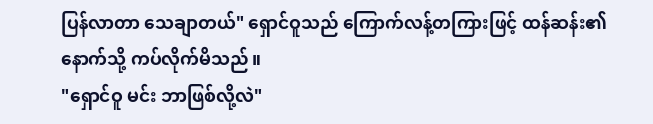ပြန်လာတာ သေချာတယ်" ရှောင်ဝူသည် ကြောက်လန့်တကြားဖြင့် ထန်ဆန်း၏ နောက်သို့ ကပ်လိုက်မိသည်။
"ရှောင်ဝူ မင်း ဘာဖြစ်လို့လဲ"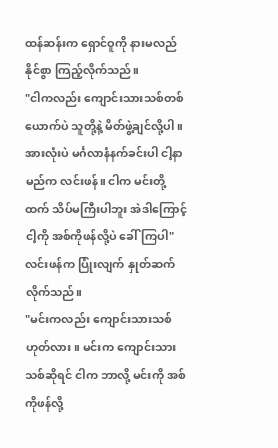ထန်ဆန်းက ရှောင်ဝူကို နားမလည်နိုင်စွာ ကြည့်လိုက်သည်။
"ငါကလည်း ကျောင်းသားသစ်တစ်ယောက်ပဲ သူတို့နဲ့ မိတ်ဖွဲ့ချင်လို့ပါ။ အားလုံးပဲ မင်္ဂလာနံနက်ခင်းပါ ငါ့နာမည်က လင်းဖန်။ ငါက မင်းတို့ထက် သိပ်မကြီးပါဘူး အဲဒါကြောင့် ငါ့ကို အစ်ကိုဖန်လို့ပဲ ခေါ်ကြပါ" လင်းဖန်က ပြုံးလျက် နှုတ်ဆက်လိုက်သည်။
"မင်းကလည်း ကျောင်းသားသစ် ဟုတ်လား။ မင်းက ကျောင်းသားသစ်ဆိုရင် ငါက ဘာလို့ မင်းကို အစ်ကိုဖန်လို့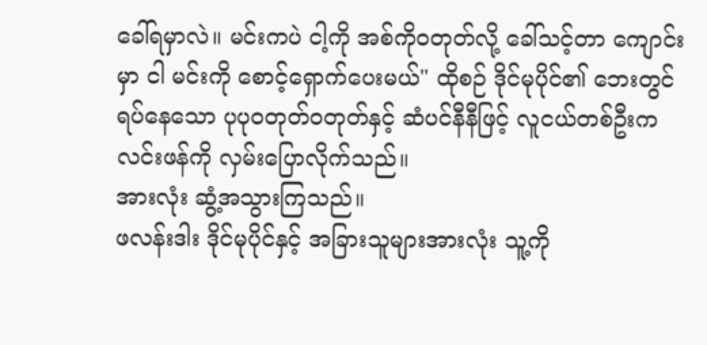ခေါ်ရမှာလဲ။ မင်းကပဲ ငါ့ကို အစ်ကိုဝတုတ်လို့ ခေါ်သင့်တာ ကျောင်းမှာ ငါ မင်းကို စောင့်ရှောက်ပေးမယ်" ထိုစဉ် ဒိုင်မုပိုင်၏ ဘေးတွင်ရပ်နေသော ပုပုဝတုတ်ဝတုတ်နှင့် ဆံပင်နီနီဖြင့် လူငယ်တစ်ဦးက လင်းဖန်ကို လှမ်းပြောလိုက်သည်။
အားလုံး ဆွံ့အသွားကြသည်။
ဖလန်းဒါး ဒိုင်မုပိုင်နှင့် အခြားသူများအားလုံး သူ့ကို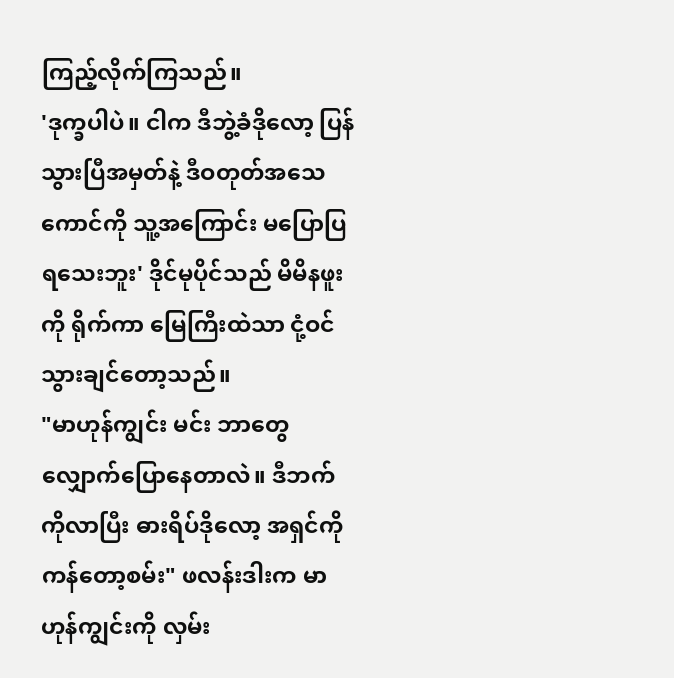ကြည့်လိုက်ကြသည်။
'ဒုက္ခပါပဲ။ ငါက ဒီဘွဲ့ခံဒိုလော့ ပြန်သွားပြီအမှတ်နဲ့ ဒီဝတုတ်အသေကောင်ကို သူ့အကြောင်း မပြောပြရသေးဘူး' ဒိုင်မုပိုင်သည် မိမိနဖူးကို ရိုက်ကာ မြေကြီးထဲသာ ငုံ့ဝင်သွားချင်တော့သည်။
"မာဟုန်ကျွင်း မင်း ဘာတွေ လျှောက်ပြောနေတာလဲ။ ဒီဘက်ကိုလာပြီး ဓားရိပ်ဒိုလော့ အရှင်ကို ကန်တော့စမ်း" ဖလန်းဒါးက မာဟုန်ကျွင်းကို လှမ်း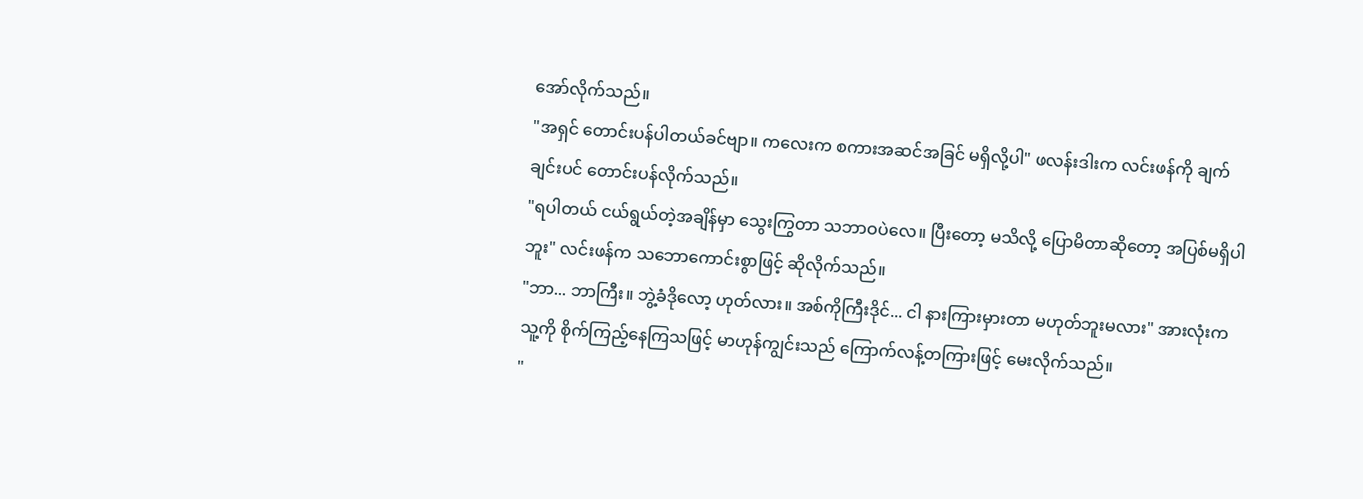အော်လိုက်သည်။
"အရှင် တောင်းပန်ပါတယ်ခင်ဗျာ။ ကလေးက စကားအဆင်အခြင် မရှိလို့ပါ" ဖလန်းဒါးက လင်းဖန်ကို ချက်ချင်းပင် တောင်းပန်လိုက်သည်။
"ရပါတယ် ငယ်ရွယ်တဲ့အချိန်မှာ သွေးကြွတာ သဘာဝပဲလေ။ ပြီးတော့ မသိလို့ ပြောမိတာဆိုတော့ အပြစ်မရှိပါဘူး" လင်းဖန်က သဘောကောင်းစွာဖြင့် ဆိုလိုက်သည်။
"ဘာ... ဘာကြီး။ ဘွဲ့ခံဒိုလော့ ဟုတ်လား။ အစ်ကိုကြီးဒိုင်... ငါ နားကြားမှားတာ မဟုတ်ဘူးမလား" အားလုံးက သူ့ကို စိုက်ကြည့်နေကြသဖြင့် မာဟုန်ကျွင်းသည် ကြောက်လန့်တကြားဖြင့် မေးလိုက်သည်။
"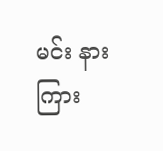မင်း နားကြား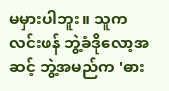မမှားပါဘူး။ သူက လင်းဖန် ဘွဲ့ခံဒိုလော့အဆင့် ဘွဲ့အမည်က 'ဓား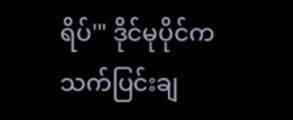ရိပ်'" ဒိုင်မုပိုင်က သက်ပြင်းချ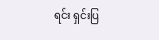ရင်း ရှင်းပြ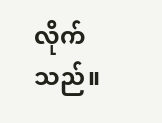လိုက်သည်။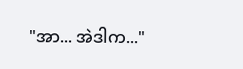"အာ... အဲဒါက..."